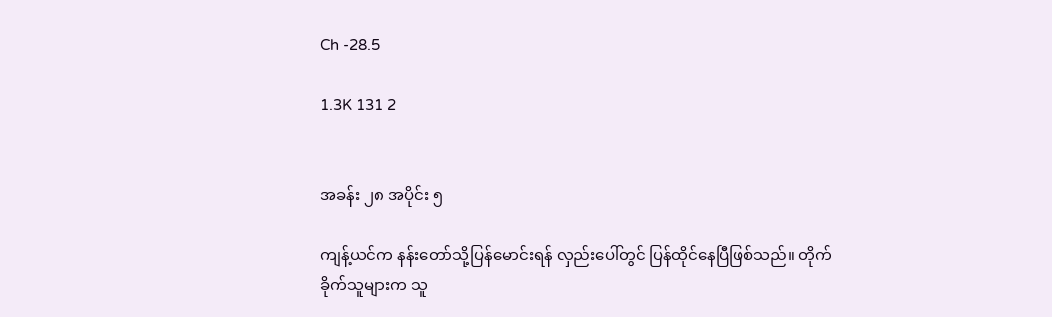Ch -28.5

1.3K 131 2


အခန်း ၂၈ အပိုင်း ၅

ကျန့်ယင်က နန်းတော်သို့ပြန်မောင်းရန် လှည်းပေါ်တွင် ပြန်ထိုင်နေပြီဖြစ်သည်။ တိုက်ခိုက်သူများက သူ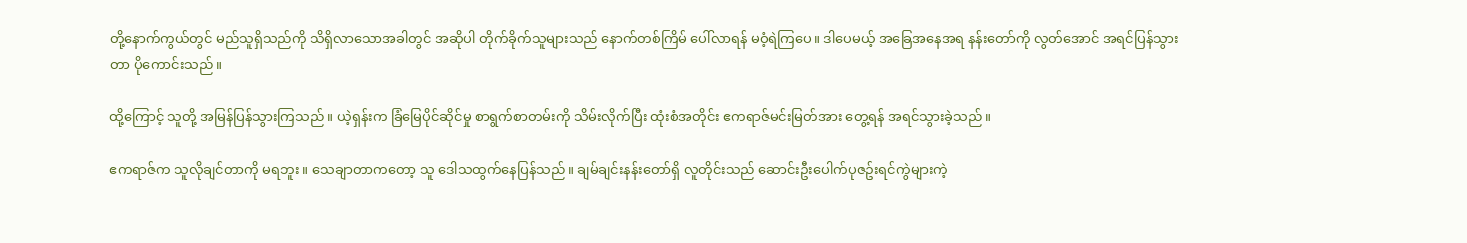တို့နောက်ကွယ်တွင် မည်သူရှိသည်ကို သိရှိလာသောအခါတွင် အဆိုပါ တိုက်ခိုက်သူများသည် နောက်တစ်ကြိမ် ပေါ်လာရန် မဝံ့ရဲကြပေ။ ဒါပေမယ့် အခြေအနေအရ နန်းတော်ကို လွတ်အောင် အရင်ပြန်သွားတာ ပိုကောင်းသည်။

ထို့ကြောင့် သူတို့ အမြန်ပြန်သွားကြသည်။ ယဲ့ရှန်းက ခြံမြေပိုင်ဆိုင်မှု စာရွက်စာတမ်းကို သိမ်းလိုက်ပြီး ထုံးစံအတိုင်း ဧကရာဇ်မင်းမြတ်အား တွေ့ရန် အရင်သွားခဲ့သည်။

ဧကရာဇ်က သူလိုချင်တာကို မရဘူး။ သေချာတာကတော့ သူ ဒေါသထွက်နေပြန်သည်။ ချမ်ချင်းနန်းတော်ရှိ လူတိုင်းသည် ဆောင်းဦးပေါက်ပုဇဥ်းရင်ကွဲများကဲ့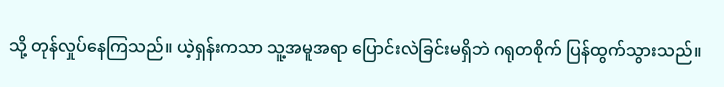သို့ တုန်လှုပ်နေကြသည်။ ယဲ့ရှန်းကသာ သူ့အမူအရာ ပြောင်းလဲခြင်းမရှိဘဲ ဂရုတစိုက် ပြန်ထွက်သွားသည်။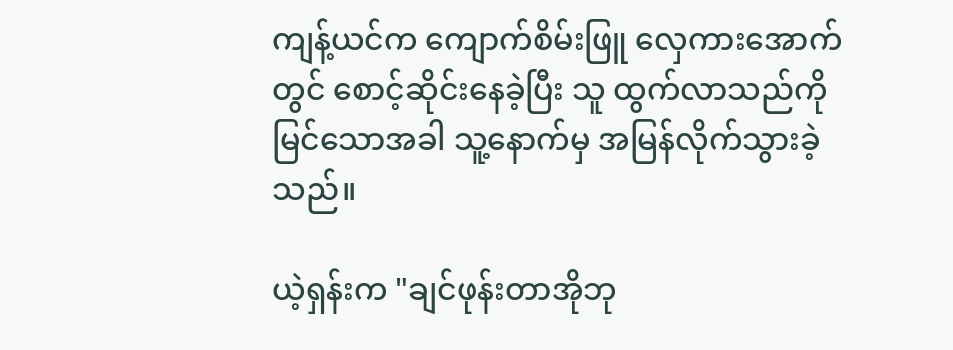ကျန့်ယင်က ကျောက်စိမ်းဖြူ လှေကားအောက်တွင် စောင့်ဆိုင်းနေခဲ့ပြီး သူ ထွက်လာသည်ကို မြင်သောအခါ သူ့နောက်မှ အမြန်လိုက်သွားခဲ့သည်။

ယဲ့ရှန်းက "ချင်ဖုန်းတာအိုဘု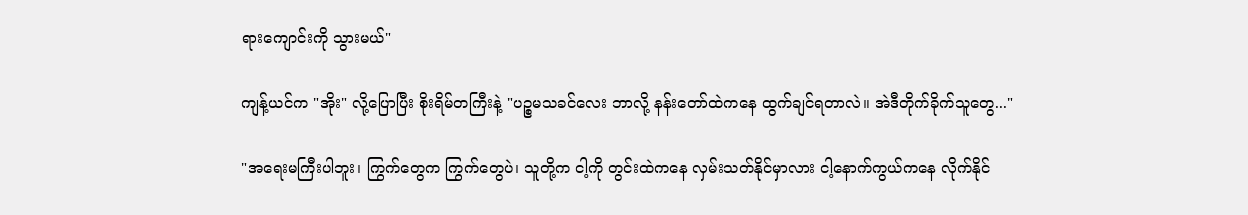ရားကျောင်းကို သွားမယ်"

ကျန့်ယင်က "အိုး" လို့ပြောပြီး စိုးရိမ်တကြီးနဲ့ "ပဉ္စမသခင်လေး ဘာလို့ နန်းတော်ထဲကနေ ထွက်ချင်ရတာလဲ။ အဲဒီတိုက်ခိုက်သူတွေ..."

"အရေးမကြီးပါဘူး၊ ကြွက်တွေက ကြွက်တွေပဲ၊ သူတို့က ငါ့ကို တွင်းထဲကနေ လှမ်းသတ်နိုင်မှာလား ငါ့နောက်ကွယ်ကနေ လိုက်နိုင်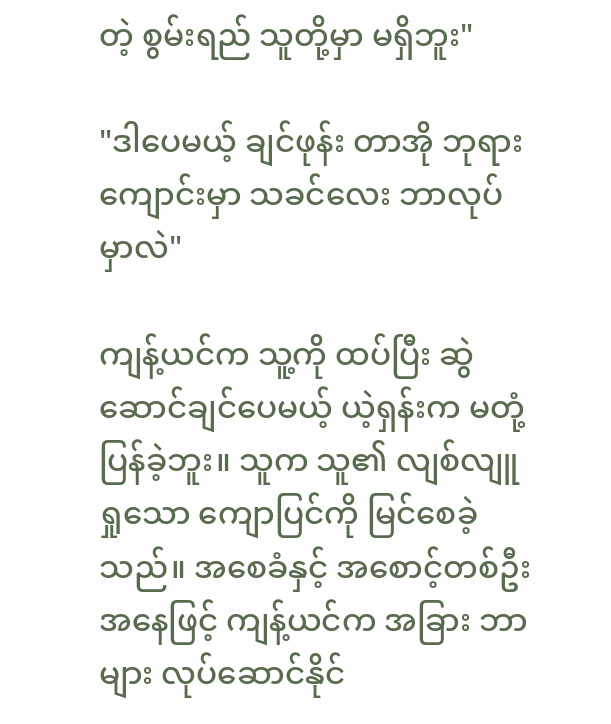တဲ့ စွမ်းရည် သူတို့မှာ မရှိဘူး"

"ဒါပေမယ့် ချင်ဖုန်း တာအို ဘုရားကျောင်းမှာ သခင်လေး ဘာလုပ်မှာလဲ"

ကျန့်ယင်က သူ့ကို ထပ်ပြီး ဆွဲဆောင်ချင်ပေမယ့် ယဲ့ရှန်းက မတုံ့ပြန်ခဲ့ဘူး။ သူက သူ၏ လျစ်လျူရှုသော ကျောပြင်ကို မြင်စေခဲ့သည်။ အစေခံနှင့် အစောင့်တစ်ဦးအနေဖြင့် ကျန့်ယင်က အခြား ဘာများ လုပ်ဆောင်နိုင်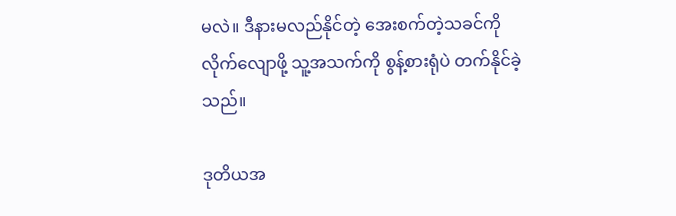မလဲ။ ဒီနားမလည်နိုင်တဲ့ အေးစက်တဲ့သခင်ကို လိုက်လျောဖို့ သူ့အသက်ကို စွန့်စားရုံပဲ တက်နိုင်ခဲ့သည်။

ဒုတိယအ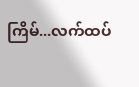ကြိမ်...လက်ထပ်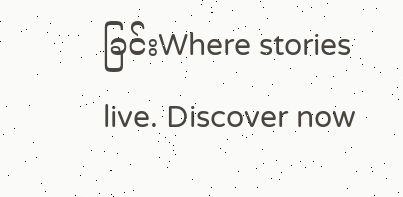ခြင်းWhere stories live. Discover now